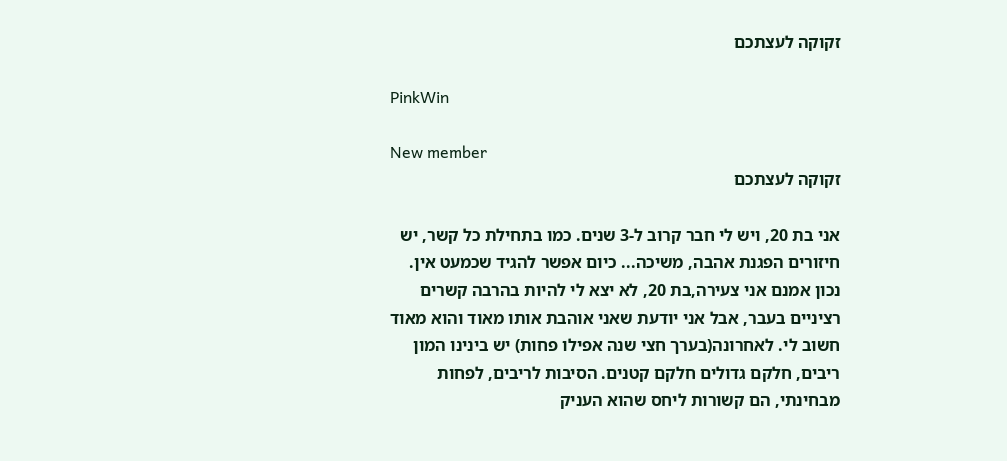זקוקה לעצתכם

PinkWin

New member
זקוקה לעצתכם

אני בת 20, ויש לי חבר קרוב ל-3 שנים. כמו בתחילת כל קשר, יש חיזורים הפגנת אהבה, משיכה... כיום אפשר להגיד שכמעט אין. נכון אמנם אני צעירה,בת 20, לא יצא לי להיות בהרבה קשרים רציניים בעבר, אבל אני יודעת שאני אוהבת אותו מאוד והוא מאוד חשוב לי. לאחרונה(בערך חצי שנה אפילו פחות) יש בינינו המון ריבים, חלקם גדולים חלקם קטנים. הסיבות לריבים, לפחות מבחינתי, הם קשורות ליחס שהוא העניק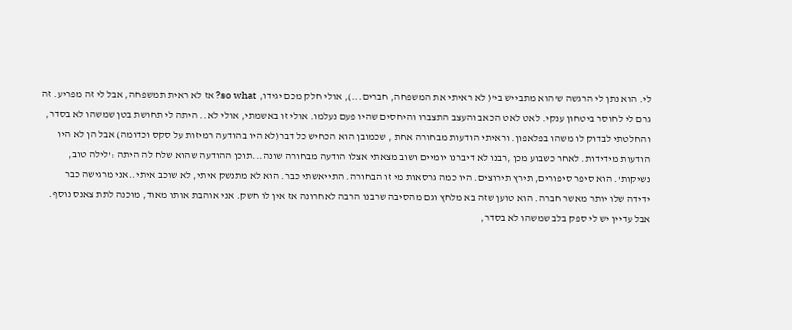לי. הוא נתן לי הרגשה ש'הוא מתבייש בי'( לא ראיתי את המשפחה, חברים...), אולי חלק מכם יגידו, so what? אז לא ראית תמשפחה, אבל לי זה מפריע. זה גרם לי לחוסר ביטחון ענקי. לאט לאט הכאב והעצב התצברו והיחסים שהיו פעם נעלמו. אולי זו באשמתי, אולי לא.. היתה לי תחושת בטן שמשהו לא בסדר, והחלטתי לבדוק לו משהו בפלאפון. וראיתי הודעות מבחורה אחת , שכמובן הוא הכחיש כל דבר(לא היו בהודעה רמיזות על סקס וכדומה) אבל הן לא היו הודעות מידידות. לאחר כשבוע מכן ,רבנו לא דיברנו יומיים ושוב מצאתי אצלו הודעה מבחורה שונה...תוכן ההודעה שהוא שלח לה היתה :'לילה טוב, נשיקות'. הוא סיפר סיפורים, תירץ תירוצים. היו כמה גרסאות מי זו הבחורה. התייאשתי כבר. הוא לא מתנשק איתי, לא שוכב איתי..אני מרגישה כבר ידידה שלו יותר מאשר חברה. הוא טוען שזה בא מלחץ וגם מהסיבה שרבנו הרבה לאחרונה אז אין לו חשק. אני אוהבת אותו מאוד, מוכנה לתת צאנס נוסף. אבל עדיין יש לי ספק בלב שמשהו לא בסדר,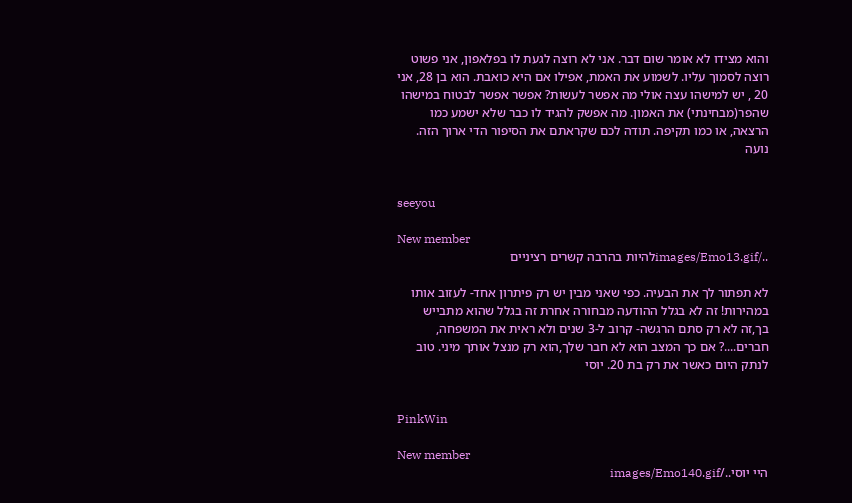והוא מצידו לא אומר שום דבר. אני לא רוצה לגעת לו בפלאפון, אני פשוט רוצה לסמוך עליו. לשמוע את האמת, אפילו אם היא כואבת. הוא בן 28, אני 20 , יש למישהו עצה אולי מה אפשר לעשות? אפשר אפשר לבטוח במישהו שהפר(מבחינתי) את האמון. מה אפשק להגיד לו כבר שלא ישמע כמו הרצאה, או כמו תקיפה. תודה לכם שקראתם את הסיפור הדי ארוך הזה.
נועה


seeyou

New member
../images/Emo13.gifלהיות בהרבה קשרים רציניים

לא תפתור לך את הבעיה. כפי שאני מבין יש רק פיתרון אחד- לעזוב אותו במהירות! זה לא בגלל ההודעה מבחורה אחרת זה בגלל שהוא מתבייש בך,זה לא רק סתם הרגשה- קרוב ל-3 שנים ולא ראית את המשפחה, חברים....? אם כך המצב הוא לא חבר שלך,הוא רק מנצל אותך מיני. טוב לנתק היום כאשר את רק בת 20. יוסי


PinkWin

New member
היי יוסי../images/Emo140.gif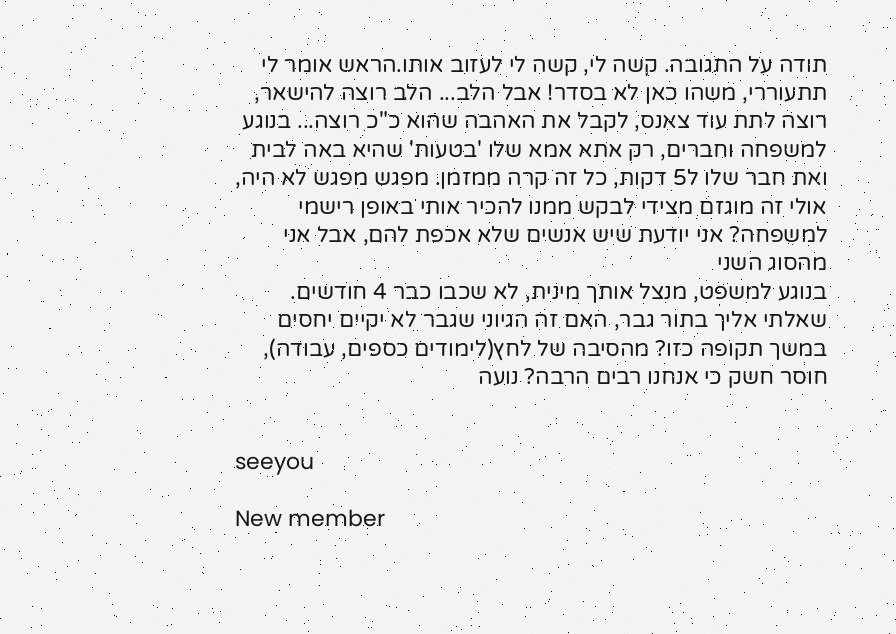תודה על התגובה. קשה לי, קשה לי לעזוב אותו.הראש אומר לי תתעוררי, משהו כאן לא בסדר! אבל הלב... הלב רוצה להישאר, רוצה לתת עוד צאנס, לקבל את האהבה שהוא כ"כ רוצה... בנוגע למשפחה וחברים, רק אתא אמא שלו 'בטעות' שהיא באה לבית ואת חבר שלו ל5 דקות, כל זה קרה ממזמן. מפגש מפגש לא היה, אולי זה מוגזם מצידי לבקש ממנו להכיר אותי באופן רישמי למשפחה? אני יודעת שיש אנשים שלא אכפת להם, אבל אני מהסוג השני
בנוגע למשפט, מנצל אותך מינית, לא שכבו כבר 4 חודשים. שאלתי אליך בתור גבר, האם זה הגיוני שגבר לא יקיים יחסים במשך תקופה כזו? מהסיבה של לחץ(לימודים כספים, עבודה), חוסר חשק כי אנחנו רבים הרבה? נועה


seeyou

New member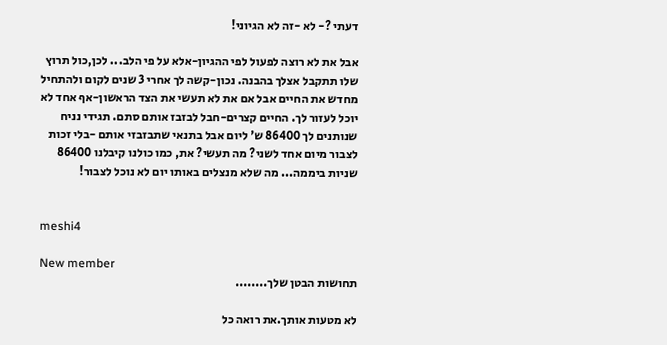דעתי ?- לא -זה לא הגיוני!

אבל את לא רוצה לפעול לפי ההגיון-אלא על פי הלב... לכן,כול תרוץ שלו תתקבל אצלך בהבנה. נכון-קשה לך אחרי 3 שנים לקום ולהתחיל מחדש את החיים אבל אם את לא תעשי את הצד הראשון-אף אחד לא יוכל לעזור לך. החיים קצרים-חבל לבזבז אותם סתם. תגידי נניח שנותנים לך 86400 ש' ליום אבל בתנאי שתבזבזי אותם -בלי זכות לצבור מיום אחד לשני? מה תעשי? את, כמו כולנו קיבלנו 86400 שניות ביממה... מה שלא מנצלים באותו יום לא נוכל לצבור!


meshi4

New member
תחושות הבטן שלך........

לא מטעות אותך.את רואה כל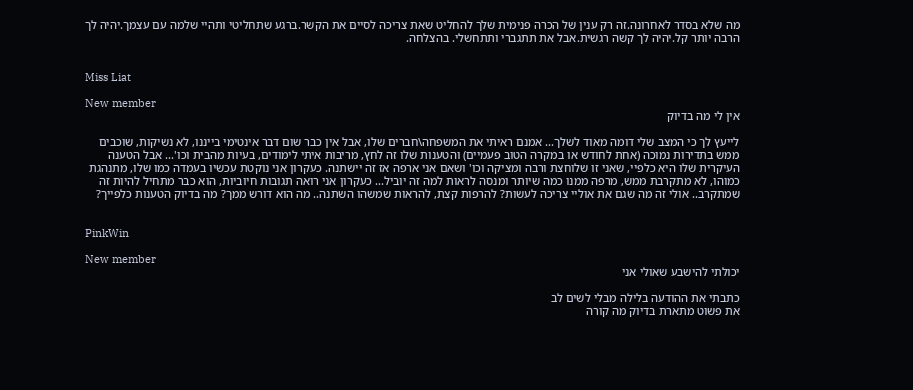מה שלא בסדר לאחרונה.זה רק ענין של הכרה פנימית שלך להחליט שאת צריכה לסיים את הקשר.ברגע שתחליטי ותהיי שלמה עם עצמך.יהיה לך הרבה יותר קל.יהיה לך קשה רגשית.אבל את תתגברי ותתחשלי. בהצלחה.


Miss Liat

New member
אין לי מה בדיוק

לייעץ לך כי המצב שלי דומה מאוד לשלך... אמנם ראיתי את המשפחה\חברים שלו, אבל אין כבר שום דבר אינטימי בייננו, לא נשיקות, שוכבים ממש בתדירות נמוכה (אחת לחודש או במקרה הטוב פעמיים) והטענות שלו זה לחץ, מריבות איתי לימודים, בעיות מהבית וכו'... אבל הטענה העיקרית שלו היא כלפיי, שאני זו שלוחצת ורבה ומציקה וכו' ושאם אני ארפה אז זה יישתנה. כעקרון אני נוקטת עכשיו בעמדה כמו שלו, מתנהגת כמוהו, לא מתקרבת ממש, מרפה ממנו כמה שיותר ומנסה לראות למה זה יוביל... כעקרון אני רואה תגובות חיוביות, הוא כבר מתחיל להיות זה שמתקרב.. אולי זה מה שגם את אוליי צריכה לעשות? להרפות קצת, להראות שמשהו השתנה.. מה הוא דורש ממך? מה בדיוק הטענות כלפייך?


PinkWin

New member
יכולתי להישבע שאולי אני

כתבתי את ההודעה בלילה מבלי לשים לב
את פשוט מתארת בדיוק מה קורה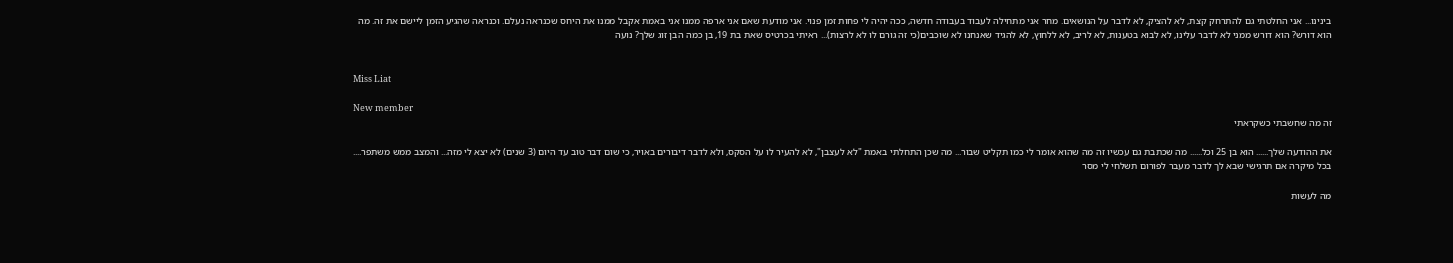בינינו... אני החלטתי גם להתרחק קצת, לא להציק, לא לדבר על הנושאים. מחר אני מתחילה לעבוד בעבודה חדשה, ככה יהיה לי פחות זמן פנוי. אני מודעת שאם אני ארפה ממנו אני באמת אקבל ממנו את היחס שכנראה נעלם. וכנראה שהגיע הזמן ליישם את זה. מה הוא דורש? הוא דורש ממני לא לדבר עלינו, לא לבוא בטענות, לא לריב, לא ללחוץ, לא להגיד שאנחנו לא שוכבים(כי זה גורם לו לא לרצות)... ראיתי בכרטיס שאת בת 19, בן כמה הבן זוג שלך? נועה


Miss Liat

New member
זה מה שחשבתי כשקראתי

את ההודעה שלך...... הוא בן 25 וכל...... מה שכתבת גם עכשיו זה מה שהוא אומר לי כמו תקליט שבור... מה שכן התחלתי באמת "לא לעצבן", לא להעיר לו על הסקס, ולא לדבר דיבורים באויר, כי שום דבר טוב עד היום (3 שנים) לא יצא לי מזה... והמצב ממש משתפר.... בכל מיקרה אם תרגישי שבא לך לדבר מעבר לפורום תשלחי לי מסר

מה לעשות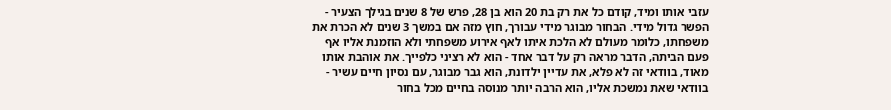עזבי אותו ומיד, קודם כל את רק בת 20 הוא בן 28, פרש של 8 שנים בגילך הצעיר - הפשר גדול מידי. הבחור מבוגר מידי עבורך, חוץ מזה אם במשך 3 שנים לא הכרת את משפחתו, כלומר מעולם לא הלכת איתו לאף אירוע משפחתי ולא הוזמנת אליו אף פעם הביתה, הדבר מראה רק על דבר אחד - הוא לא רציני כלפייך. את אוהבת אותו מאוד, בוודאי זה לא פלא, את עדיין ילדונת, הוא גבר מבוגר, עם נסיון חיים עשיר - בוודאי שאת נמשכת אליו, הוא הרבה יותר מנוסה בחיים מכל בחור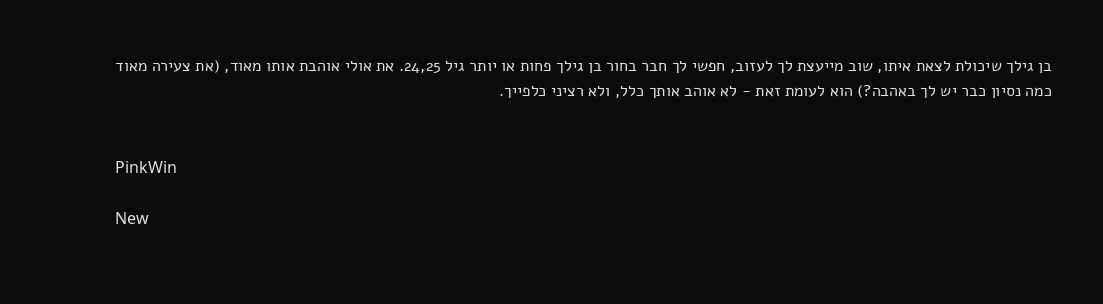בן גילך שיכולת לצאת איתו, שוב מייעצת לך לעזוב, חפשי לך חבר בחור בן גילך פחות או יותר גיל 24,25. את אולי אוהבת אותו מאוד, (את צעירה מאוד כמה נסיון כבר יש לך באהבה?) הוא לעומת זאת - לא אוהב אותך כלל, ולא רציני כלפייך.


PinkWin

New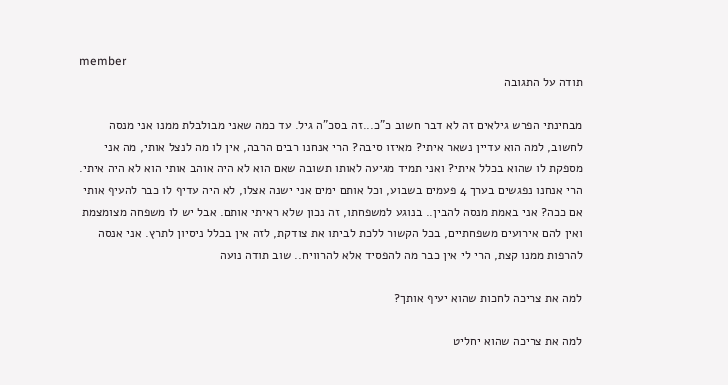member
תודה על התגובה

מבחינתי הפרש גילאים זה לא דבר חשוב כ"כ...זה בסכ"ה גיל. עד כמה שאני מבולבלת ממנו אני מנסה לחשוב, למה הוא עדיין נשאר איתי? מאיזו סיבה? הרי אנחנו רבים הרבה, אין לו מה לנצל אותי, מה אני מספקת לו שהוא בכלל איתי? ואני תמיד מגיעה לאותו תשובה שאם הוא לא היה אוהב אותי הוא לא היה איתי. הרי אנחנו נפגשים בערך 4 פעמים בשבוע, וכל אותם ימים אני ישנה אצלו, לא היה עדיף לו כבר להעיף אותי אם ככה? אני באמת מנסה להבין.. בנוגע למשפחתו, זה נכון שלא ראיתי אותם. אבל יש לו משפחה מצומצמת ואין להם אירועים משפחתיים, בכל הקשור ללכת לביתו את צודקת, לזה אין בכלל ניסיון לתרץ. אני אנסה להרפות ממנו קצת, הרי לי אין כבר מה להפסיד אלא להרוויח.. שוב תודה נועה

למה את צריכה לחכות שהוא יעיף אותך?

למה את צריכה שהוא יחליט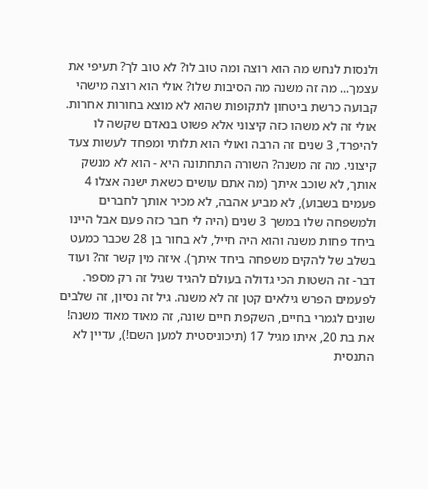ולנסות לנחש מה הוא רוצה ומה טוב לו? לא טוב לך? תעיפי את עצמך... מה זה משנה מה הסיבות שלו? אולי הוא רוצה מישהי קבועה כרשת ביטחון לתקופות שהוא לא מוצא בחורות אחרות. אולי זה לא משהו כזה קיצוני אלא פשוט בנאדם שקשה לו להיפרד, 3 שנים זה הרבה ואולי הוא תלותי ומפחד לעשות צעד קיצוני. מה זה משנה? השורה התחתונה היא - הוא לא מנשק אותך, לא שוכב איתך (מה אתם עושים כשאת ישנה אצלו 4 פעמים בשבוע), לא מביע אהבה, לא מכיר אותך לחברים ולמשפחה שלו במשך 3 שנים (היה לי חבר כזה פעם אבל היינו ביחד פחות משנה והוא היה חייל, לא בחור בן 28 שכבר כמעט בשלב של להקים משפחה ביחד איתך). איזה מין קשר זה? ועוד דבר- זה השטות הכי גדולה בעולם להגיד שגיל זה רק מספר. לפעמים הפרש גילאים קטן זה לא משנה. גיל זה נסיון, זה שלבים שונים לגמרי בחיים, השקפת חיים שונה, זה מאוד מאוד משנה! את בת 20, איתו מגיל 17 (תיכוניסטית למען השם!), עדיין לא התנסית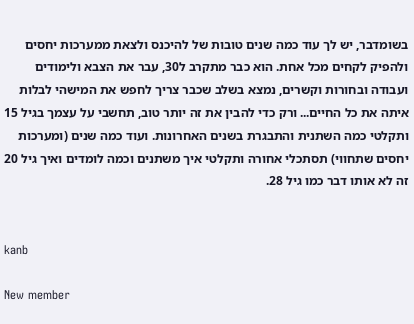בשומדבר, יש לך עוד כמה שנים טובות של להיכנס ולצאת ממערכות יחסים ולהפיק לקחים מכל אחת. הוא כבר מתקרב ל30, עבר את הצבא ולימודים ועבודה ובחורות וקשרים, נמצא בשלב שכבר צריך לחפש את המישהי לבלות איתה את כל החיים... ורק כדי להבין את זה יותר טוב, תחשבי על עצמך בגיל 15 ותקלטי כמה השתנית והתבגרת בשנים האחרונות. ועוד כמה שנים (ומערכות יחסים שתחווי) תסתכלי אחורה ותקלטי איך משתנים וכמה לומדים ואיך גיל 20 זה לא אותו דבר כמו גיל 28.


kanb

New member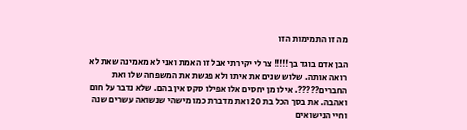מה זו התמימות הזו

הבן אדם בוגד בך!!!!! צר לי יקירתי אבל זו האמת ואני לא מאמינה שאת לא רואה אותה. שלוש שנים את איתו ולא פגשת את המשפחה שלו ואת החברים?????. אילו מן יחסים אלו אפילו סקס אין בהם. שלא נדבר על חום ואהבה. את בסך הכל בת 20 ואת מדברת כמו מישהי שנשואה עשרים שנה וחיי הנישואים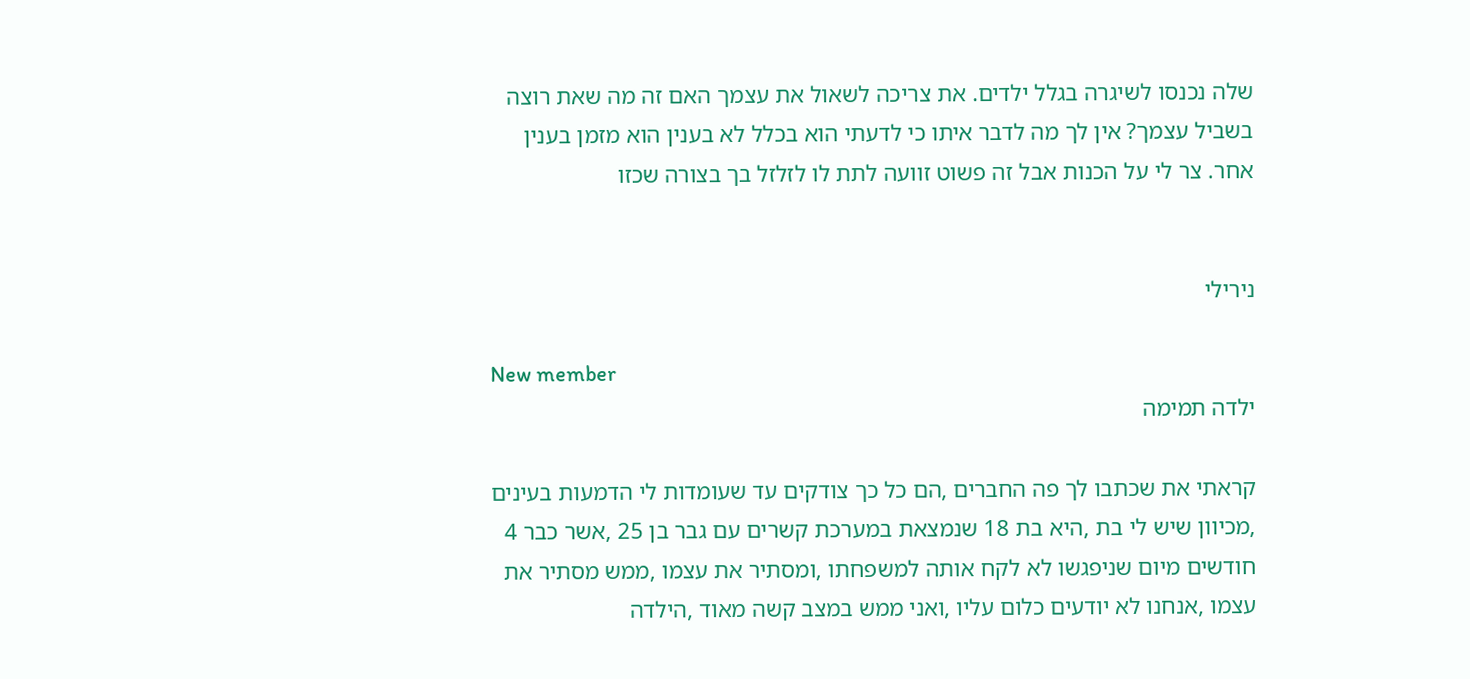שלה נכנסו לשיגרה בגלל ילדים. את צריכה לשאול את עצמך האם זה מה שאת רוצה בשביל עצמך? אין לך מה לדבר איתו כי לדעתי הוא בכלל לא בענין הוא מזמן בענין אחר. צר לי על הכנות אבל זה פשוט זוועה לתת לו לזלזל בך בצורה שכזו


נירילי

New member
ילדה תמימה

קראתי את שכתבו לך פה החברים ,הם כל כך צודקים עד שעומדות לי הדמעות בעינים ,מכיוון שיש לי בת ,היא בת 18 שנמצאת במערכת קשרים עם גבר בן 25 ,אשר כבר 4 חודשים מיום שניפגשו לא לקח אותה למשפחתו ,ומסתיר את עצמו ,ממש מסתיר את עצמו ,אנחנו לא יודעים כלום עליו ,ואני ממש במצב קשה מאוד ,הילדה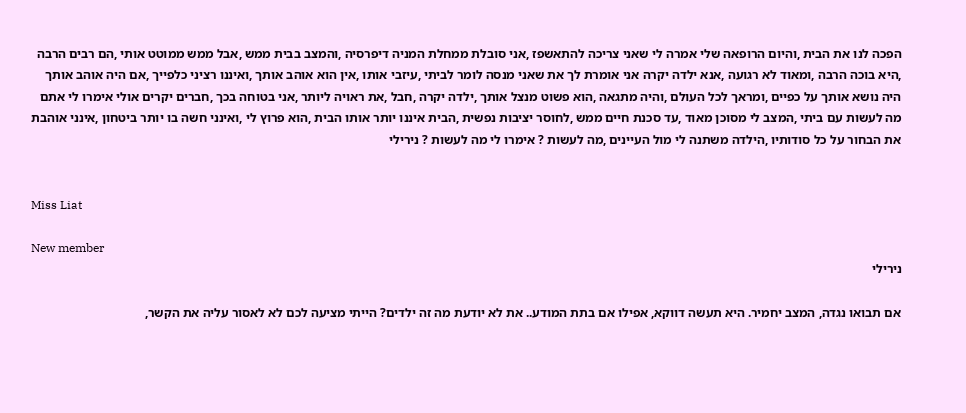הפכה לנו את הבית ,והיום הרופאה שלי אמרה לי שאני צריכה להתאשפז ,אני סובלת ממחלת המניה דיפרסיה ,והמצב בבית ממש ,אבל ממש ממוטט אותי ,הם רבים הרבה ,היא בוכה הרבה ,ומאוד לא רגועה ,אנא ילדה יקרה אני אומרת לך את שאני מנסה לומר לביתי ,עיזבי אותו ,אין הוא אוהב אותך ,ואיננו רציני כלפייך ,אם היה אוהב אותך היה נושא אותך על כפיים ,ומראך לכל העולם ,והיה מתגאה ,הוא פשוט מנצל אותך ,ילדה יקרה ,חבל ,את ראויה ליותר ,אני בטוחה בכך ,חברים יקרים אולי אימרו לי אתם מה לעשות עם ביתי ,המצב לי מסוכן מאוד ,עד סכנת חיים ממש ,לחוסר יציבות נפשית ,הבית איננו יותר אותו הבית ,הוא פרוץ לי ,ואינני חשה בו יותר ביטחון ,אינני אוהבת את הבחור על כל סודותיו ,הילדה משתנה לי מול העיינים ,מה לעשות ? אימרו לי מה לעשות ? נירילי


Miss Liat

New member
נירילי

אם תבואו נגדה, המצב יחמיר. היא תעשה דווקא, אפילו אם בתת המודע.. את לא יודעת מה זה ילדים? הייתי מציעה לכם לא לאסור עליה את הקשר,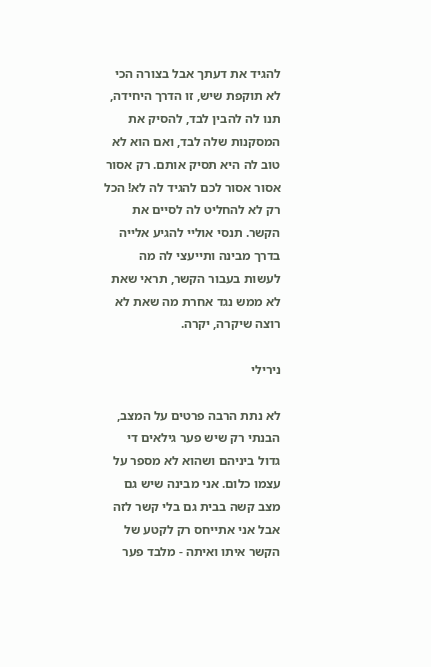להגיד את דעתך אבל בצורה הכי לא תוקפת שיש, זו הדרך היחידה, תנו לה להבין לבד, להסיק את המסקנות שלה לבד, ואם הוא לא טוב לה היא תסיק אותם. רק אסור אסור אסור לכם להגיד לה לא! הכל רק לא להחליט לה לסיים את הקשר. תנסי אוליי להגיע אלייה בדרך מבינה ותייעצי לה מה לעשות בעבור הקשר, תראי שאת לא ממש נגד אחרת מה שאת לא רוצה שיקרה, יקרה.

נירילי

לא נתת הרבה פרטים על המצב, הבנתי רק שיש פער גילאים די גדול ביניהם ושהוא לא מספר על עצמו כלום. אני מבינה שיש גם מצב קשה בבית גם בלי קשר לזה אבל אני אתייחס רק לקטע של הקשר איתו ואיתה - מלבד פער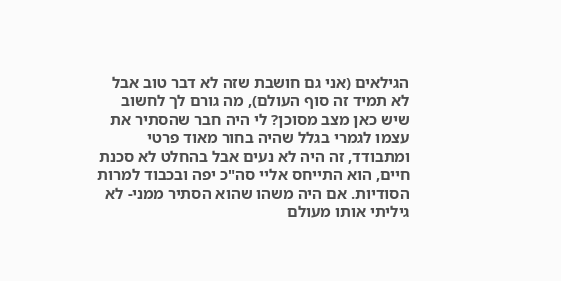הגילאים (אני גם חושבת שזה לא דבר טוב אבל לא תמיד זה סוף העולם), מה גורם לך לחשוב שיש כאן מצב מסוכן? לי היה חבר שהסתיר את עצמו לגמרי בגלל שהיה בחור מאוד פרטי ומתבודד, זה היה לא נעים אבל בהחלט לא סכנת חיים, הוא התייחס אליי סה"כ יפה ובכבוד למרות הסודיות. אם היה משהו שהוא הסתיר ממני- לא גיליתי אותו מעולם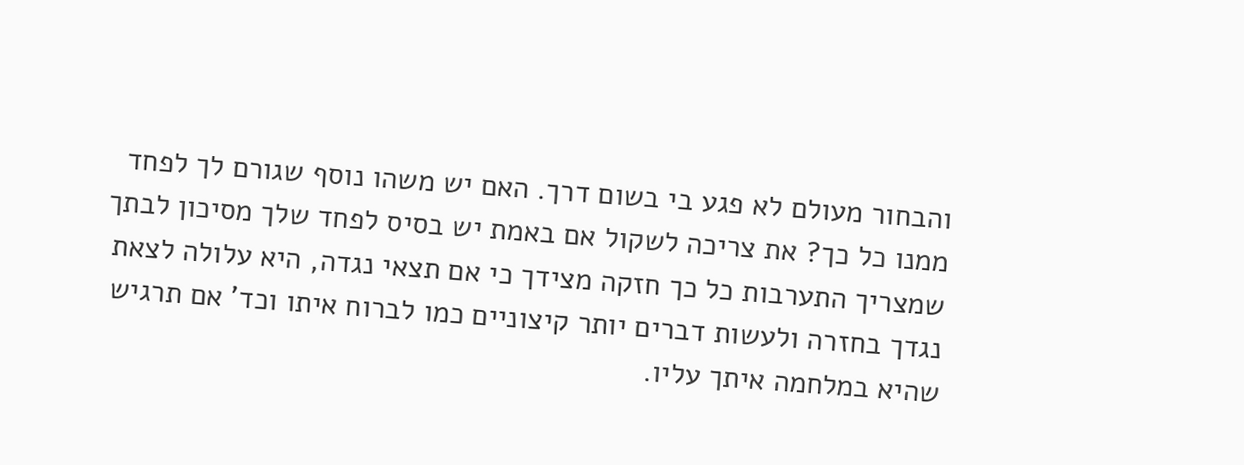והבחור מעולם לא פגע בי בשום דרך. האם יש משהו נוסף שגורם לך לפחד ממנו כל כך? את צריכה לשקול אם באמת יש בסיס לפחד שלך מסיכון לבתך שמצריך התערבות כל כך חזקה מצידך כי אם תצאי נגדה, היא עלולה לצאת נגדך בחזרה ולעשות דברים יותר קיצוניים כמו לברוח איתו וכד' אם תרגיש שהיא במלחמה איתך עליו.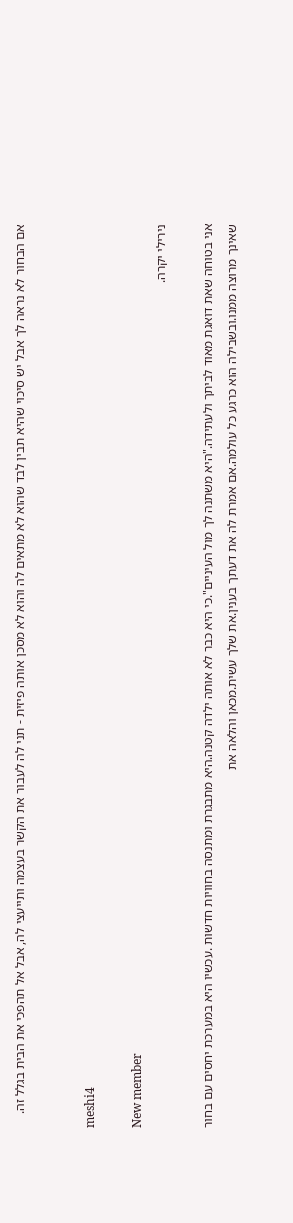אם הבחור לא נראה לך אבל יש סיכוי שהיא תבין לבד שהוא לא מתאים לה והוא לא מסכן אותה פיזית - תני לה לעבור את הקשר בעצמה ותייעצי לה, אבל אל תהפכי את הבית בגלל זה.


meshi4

New member
נירילי יקרה.

אני בטוחה שאת דואגת מאוד לביתך ולעתידה."היא משתנה לך מול העיניים".כי היא כבר לא אותה ילדה קטנה.היא מתבגרת ומתנסה בחוויות חדשות .עכשיו היא במערכת יחסים עם בחור שאינך מרוצה ממנו.ובשבילה הוא כרגע כל עולמה.אם אמרת לה את דעתך בענין.את שלך עשית.מכאן והלאה את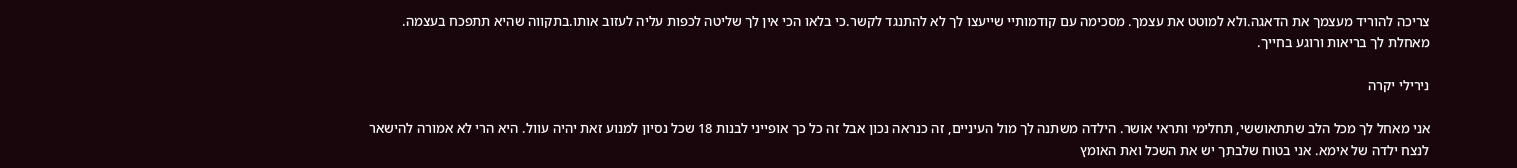צריכה להוריד מעצמך את הדאגה.ולא למוטט את עצמך. מסכימה עם קודמותיי שייעצו לך לא להתנגד לקשר.כי בלאו הכי אין לך שליטה לכפות עליה לעזוב אותו.בתקווה שהיא תתפכח בעצמה. מאחלת לך בריאות ורוגע בחייך.

נירילי יקרה

אני מאחל לך מכל הלב שתתאוששי, תחלימי ותראי אושר. הילדה משתנה לך מול העיניים, זה כנראה נכון אבל זה כל כך אופייני לבנות 18 שכל נסיון למנוע זאת יהיה עוול. היא הרי לא אמורה להישאר לנצח ילדה של אימא. אני בטוח שלבתך יש את השכל ואת האומץ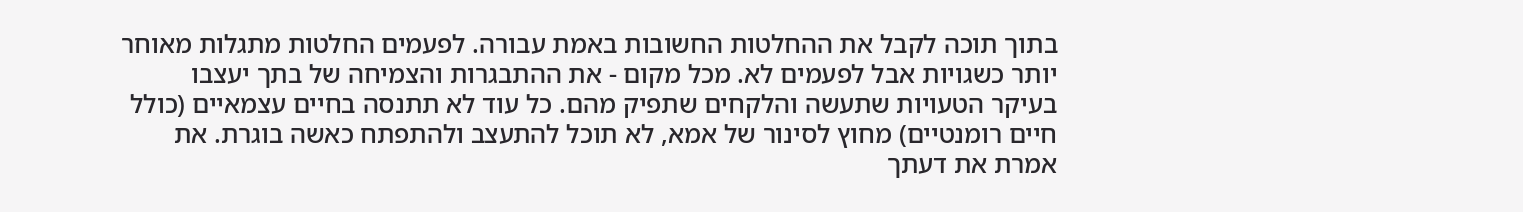בתוך תוכה לקבל את ההחלטות החשובות באמת עבורה. לפעמים החלטות מתגלות מאוחר יותר כשגויות אבל לפעמים לא. מכל מקום - את ההתבגרות והצמיחה של בתך יעצבו בעיקר הטעויות שתעשה והלקחים שתפיק מהם. כל עוד לא תתנסה בחיים עצמאיים (כולל חיים רומנטיים) מחוץ לסינור של אמא, לא תוכל להתעצב ולהתפתח כאשה בוגרת. את אמרת את דעתך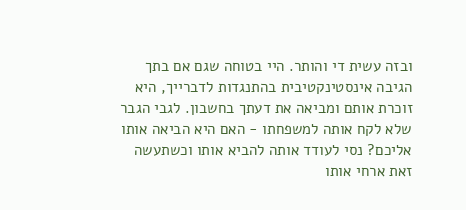ובזה עשית די והותר. היי בטוחה שגם אם בתך הגיבה אינסטינקטיבית בהתנגדות לדברייך, היא זוכרת אותם ומביאה את דעתך בחשבון. לגבי הגבר שלא לקח אותה למשפחתו - האם היא הביאה אותו אליכם? נסי לעודד אותה להביא אותו וכשתעשה זאת ארחי אותו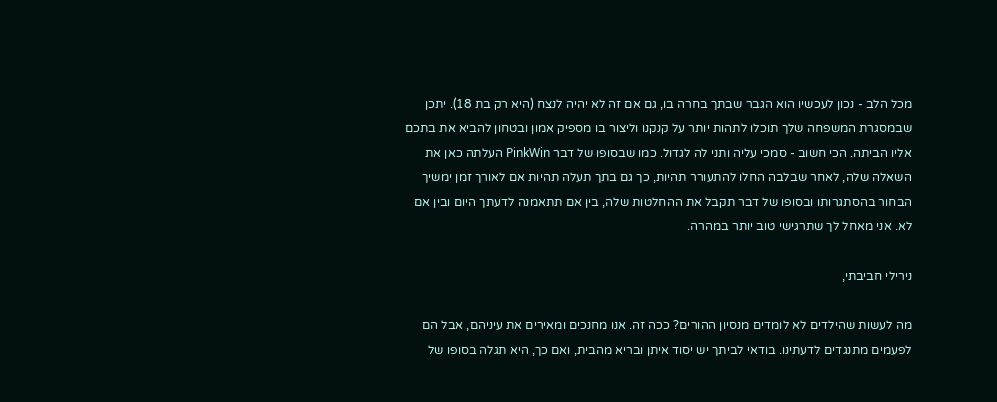מכל הלב - נכון לעכשיו הוא הגבר שבתך בחרה בו, גם אם זה לא יהיה לנצח (היא רק בת 18). יתכן שבמסגרת המשפחה שלך תוכלו לתהות יותר על קנקנו וליצור בו מספיק אמון ובטחון להביא את בתכם אליו הביתה. הכי חשוב - סמכי עליה ותני לה לגדול. כמו שבסופו של דבר PinkWin העלתה כאן את השאלה שלה, לאחר שבלבה החלו להתעורר תהיות, כך גם בתך תעלה תהיות אם לאורך זמן ימשיך הבחור בהסתגרותו ובסופו של דבר תקבל את ההחלטות שלה, בין אם תתאמנה לדעתך היום ובין אם לא. אני מאחל לך שתרגישי טוב יותר במהרה.

נירילי חביבתי,

מה לעשות שהילדים לא לומדים מנסיון ההורים? ככה זה. אנו מחנכים ומאירים את עיניהם, אבל הם לפעמים מתנגדים לדעתינו. בודאי לביתך יש יסוד איתן ובריא מהבית, ואם כך, היא תגלה בסופו של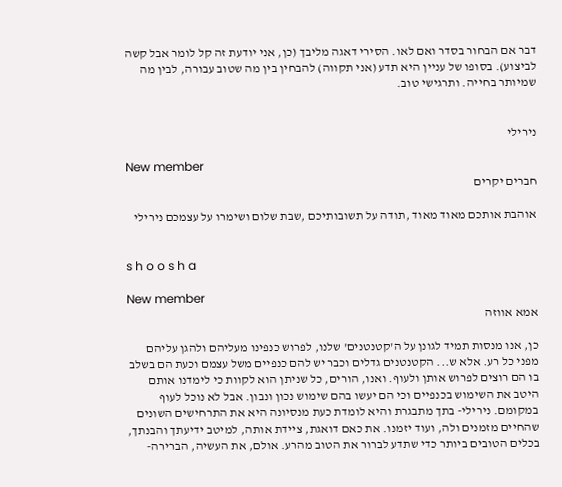דבר אם הבחור בסדר ואם לאו. הסירי דאגה מליבך (כן, אני יודעת זה קל לומר אבל קשה לביצוע). בסופו של עניין היא תדע (אני תקווה) להבחין בין מה שטוב עבורה, לבין מה שמיותר בחייה. ותרגישי טוב.


נירילי

New member
חברים יקרים

אוהבת אותכם מאוד מאוד ,תודה על תשובותיכם ,שבת שלום ושימרו על עצמכם נירילי


s h o o s h a

New member
אמא אווזה

כן, אנו מנסות תמיד לגונן על ה'קטנטנים' שלנו, לפרוש כנפינו מעליהם ולהגן עליהם מפני כל רע. אלא ש... הקטנטנים גדלים וכבר יש להם כנפיים משל עצמם וכעת הם בשלב בו הם רוצים לפרוש אותן ולעוף. ואנו, הורים, כל שניתן הוא לקוות כי לימדנו אותם היטב את השימוש בכנפיים וכי הם יעשו בהם שימוש נכון ונבון. אבל לא נוכל לעוף במקומם. נירילי- בתך מתבגרת והיא לומדת כעת מנסיונה היא את התרחישים השונים שהחיים מזמנים ולה, ועוד יזמנו. את כאם דואגת, ציידת אותה, למיטב ידיעתך והבנתך, בכלים הטובים ביותר כדי שתדע לברור את הטוב מהרע. אולם, את העשיה, הברירה-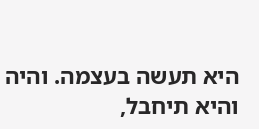היא תעשה בעצמה. והיה והיא תיחבל,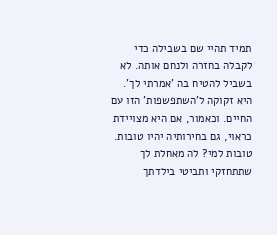תמיד תהיי שם בשבילה כדי לקבלה בחזרה ולנחם אותה. לא בשביל להטיח בה 'אמרתי לך'. היא זקוקה ל'השתפשפות' הזו עם החיים. וכאמור, אם היא מצויידת כראוי, גם בחירותיה יהיו טובות. טובות למי? לה מאחלת לך שתתחזקי ותביטי בילדתך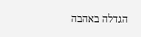הגדלה באהבה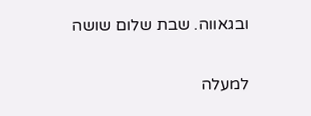ובגאווה. שבת שלום שושה

למעלה